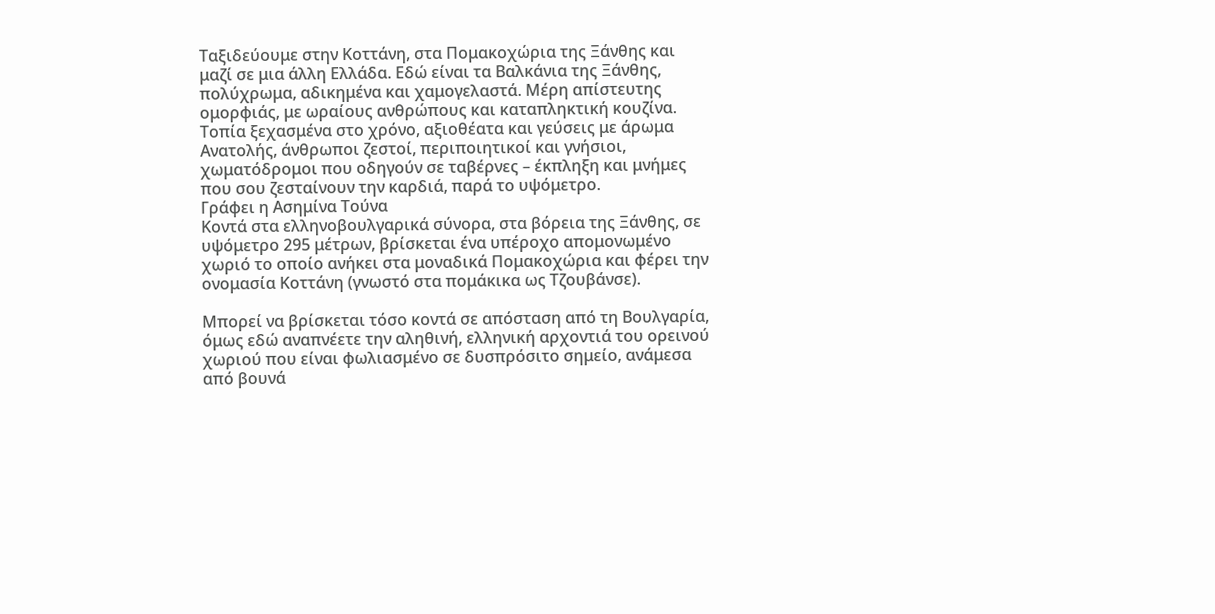Ταξιδεύουμε στην Κοττάνη, στα Πομακοχώρια της Ξάνθης και μαζί σε μια άλλη Ελλάδα. Εδώ είναι τα Βαλκάνια της Ξάνθης, πολύχρωμα, αδικημένα και χαμογελαστά. Μέρη απίστευτης ομορφιάς, με ωραίους ανθρώπους και καταπληκτική κουζίνα. Τοπία ξεχασμένα στο χρόνο, αξιοθέατα και γεύσεις με άρωμα Ανατολής, άνθρωποι ζεστοί, περιποιητικοί και γνήσιοι, χωματόδρομοι που οδηγούν σε ταβέρνες – έκπληξη και μνήμες που σου ζεσταίνουν την καρδιά, παρά το υψόμετρο.
Γράφει η Ασημίνα Τούνα
Κοντά στα ελληνοβουλγαρικά σύνορα, στα βόρεια της Ξάνθης, σε υψόμετρο 295 μέτρων, βρίσκεται ένα υπέροχο απομονωμένο χωριό το οποίο ανήκει στα μοναδικά Πομακοχώρια και φέρει την ονομασία Κοττάνη (γνωστό στα πομάκικα ως Τζουβάνσε).

Μπορεί να βρίσκεται τόσο κοντά σε απόσταση από τη Βουλγαρία, όμως εδώ αναπνέετε την αληθινή, ελληνική αρχοντιά του ορεινού χωριού που είναι φωλιασμένο σε δυσπρόσιτο σημείο, ανάμεσα από βουνά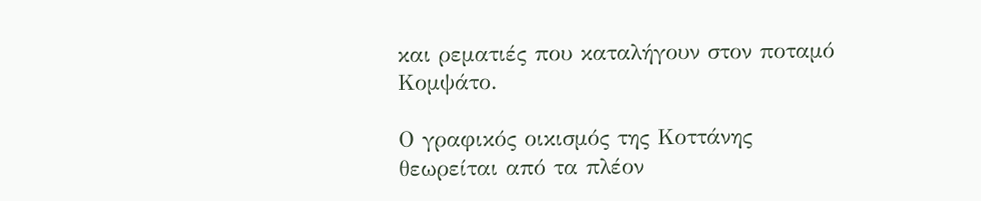και ρεματιές που καταλήγουν στον ποταμό Κομψάτο.

Ο γραφικός οικισμός της Κοττάνης θεωρείται από τα πλέον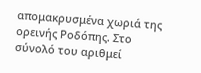απομακρυσμένα χωριά της ορεινής Ροδόπης. Στο σύνολό του αριθμεί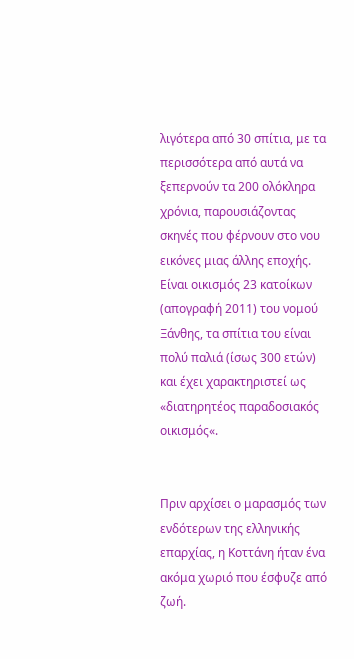λιγότερα από 30 σπίτια, με τα περισσότερα από αυτά να ξεπερνούν τα 200 ολόκληρα χρόνια, παρουσιάζοντας σκηνές που φέρνουν στο νου εικόνες μιας άλλης εποχής. Είναι οικισμός 23 κατοίκων (απογραφή 2011) του νομού Ξάνθης, τα σπίτια του είναι πολύ παλιά (ίσως 300 ετών) και έχει χαρακτηριστεί ως «διατηρητέος παραδοσιακός οικισμός«.


Πριν αρχίσει ο μαρασμός των ενδότερων της ελληνικής επαρχίας, η Κοττάνη ήταν ένα ακόμα χωριό που έσφυζε από ζωή.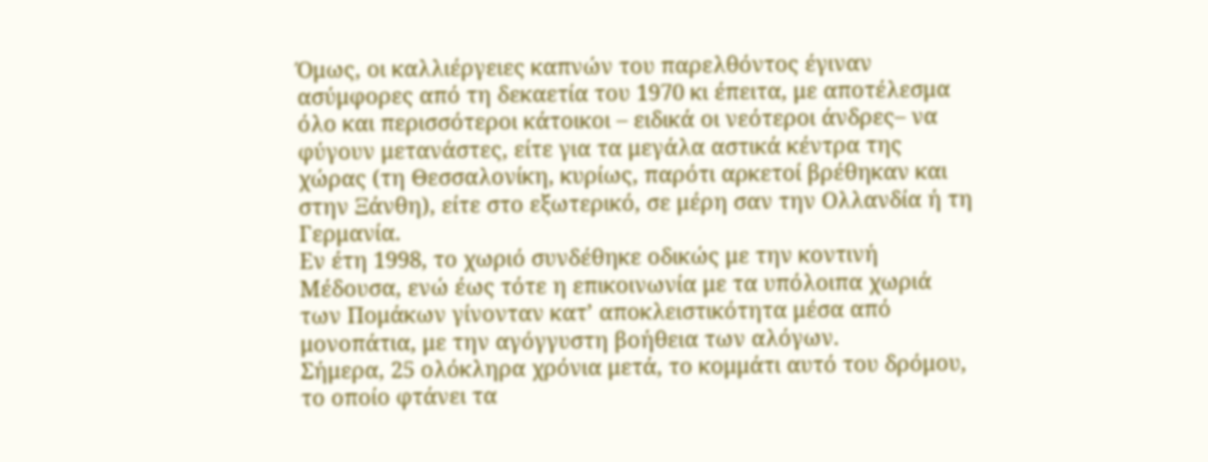Όμως, οι καλλιέργειες καπνών του παρελθόντος έγιναν ασύμφορες από τη δεκαετία του 1970 κι έπειτα, με αποτέλεσμα όλο και περισσότεροι κάτοικοι – ειδικά οι νεότεροι άνδρες– να φύγουν μετανάστες, είτε για τα μεγάλα αστικά κέντρα της χώρας (τη Θεσσαλονίκη, κυρίως, παρότι αρκετοί βρέθηκαν και στην Ξάνθη), είτε στο εξωτερικό, σε μέρη σαν την Ολλανδία ή τη Γερμανία.
Εν έτη 1998, το χωριό συνδέθηκε οδικώς με την κοντινή Μέδουσα, ενώ έως τότε η επικοινωνία με τα υπόλοιπα χωριά των Πομάκων γίνονταν κατ’ αποκλειστικότητα μέσα από μονοπάτια, με την αγόγγυστη βοήθεια των αλόγων.
Σήμερα, 25 ολόκληρα χρόνια μετά, το κομμάτι αυτό του δρόμου, το οποίο φτάνει τα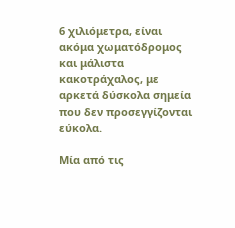6 χιλιόμετρα, είναι ακόμα χωματόδρομος και μάλιστα κακοτράχαλος, με αρκετά δύσκολα σημεία που δεν προσεγγίζονται εύκολα.

Μία από τις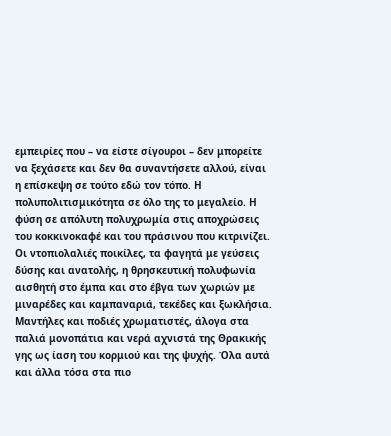εμπειρίες που – να είστε σίγουροι – δεν μπορείτε να ξεχάσετε και δεν θα συναντήσετε αλλού, είναι η επίσκεψη σε τούτο εδώ τον τόπο. Η πολυπολιτισμικότητα σε όλο της το μεγαλείο. Η φύση σε απόλυτη πολυχρωμία στις αποχρώσεις του κοκκινοκαφέ και του πράσινου που κιτρινίζει. Οι ντοπιολαλιές ποικίλες, τα φαγητά με γεύσεις δύσης και ανατολής, η θρησκευτική πολυφωνία αισθητή στο έμπα και στο έβγα των χωριών με μιναρέδες και καμπαναριά, τεκέδες και ξωκλήσια. Μαντήλες και ποδιές χρωματιστές, άλογα στα παλιά μονοπάτια και νερά αχνιστά της Θρακικής γης ως ίαση του κορμιού και της ψυχής. Όλα αυτά και άλλα τόσα στα πιο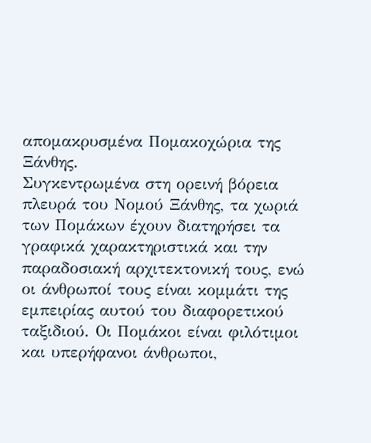απομακρυσμένα Πομακοχώρια της Ξάνθης.
Συγκεντρωμένα στη ορεινή βόρεια πλευρά του Νομού Ξάνθης, τα χωριά των Πομάκων έχουν διατηρήσει τα γραφικά χαρακτηριστικά και την παραδοσιακή αρχιτεκτονική τους, ενώ οι άνθρωποί τους είναι κομμάτι της εμπειρίας αυτού του διαφορετικού ταξιδιού. Οι Πομάκοι είναι φιλότιμοι και υπερήφανοι άνθρωποι,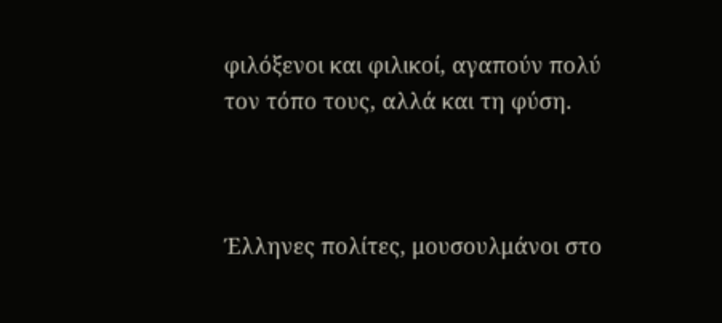φιλόξενοι και φιλικοί, αγαπούν πολύ τον τόπο τους, αλλά και τη φύση.



Έλληνες πολίτες, μουσουλμάνοι στο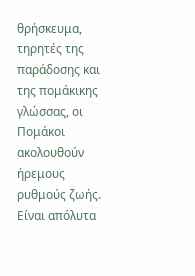θρήσκευμα, τηρητές της παράδοσης και της πομάκικης γλώσσας, οι Πομάκοι ακολουθούν ήρεμους ρυθμούς ζωής. Είναι απόλυτα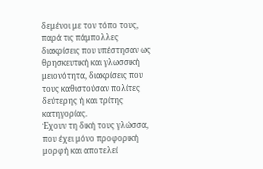δεμένοι με τον τόπο τους, παρά τις πάμπολλες διακρίσεις που υπέστησαν ως θρησκευτική και γλωσσική μειονότητα, διακρίσεις που τους καθιστούσαν πολίτες δεύτερης ή και τρίτης κατηγορίας.
Έχουν τη δική τους γλώσσα, που έχει μόνο προφορική μορφή και αποτελεί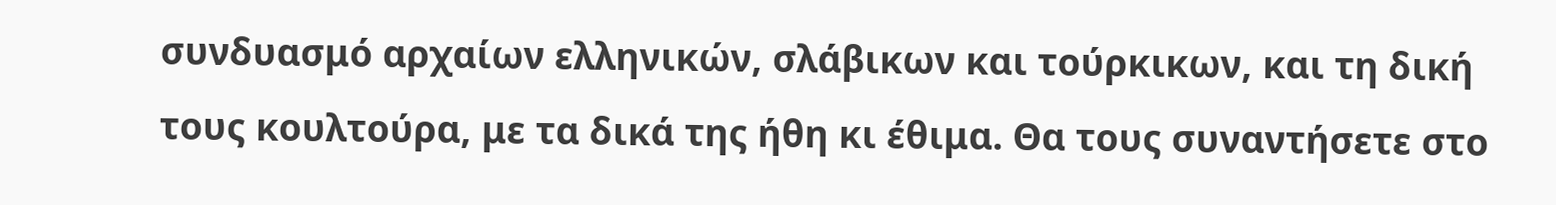συνδυασμό αρχαίων ελληνικών, σλάβικων και τούρκικων, και τη δική τους κουλτούρα, με τα δικά της ήθη κι έθιμα. Θα τους συναντήσετε στο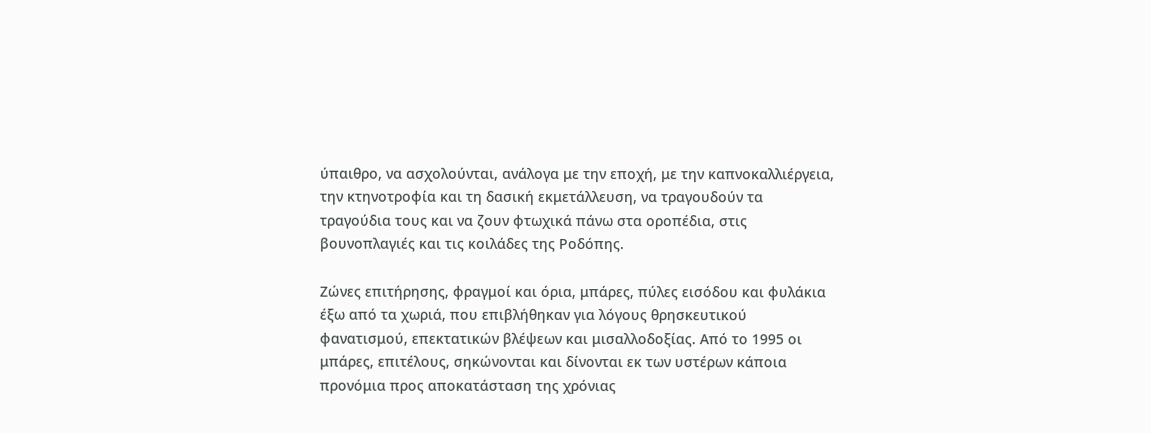ύπαιθρο, να ασχολούνται, ανάλογα με την εποχή, με την καπνοκαλλιέργεια, την κτηνοτροφία και τη δασική εκμετάλλευση, να τραγουδούν τα τραγούδια τους και να ζουν φτωχικά πάνω στα οροπέδια, στις βουνοπλαγιές και τις κοιλάδες της Ροδόπης.

Ζώνες επιτήρησης, φραγμοί και όρια, μπάρες, πύλες εισόδου και φυλάκια έξω από τα χωριά, που επιβλήθηκαν για λόγους θρησκευτικού φανατισμού, επεκτατικών βλέψεων και μισαλλοδοξίας. Από το 1995 οι μπάρες, επιτέλους, σηκώνονται και δίνονται εκ των υστέρων κάποια προνόμια προς αποκατάσταση της χρόνιας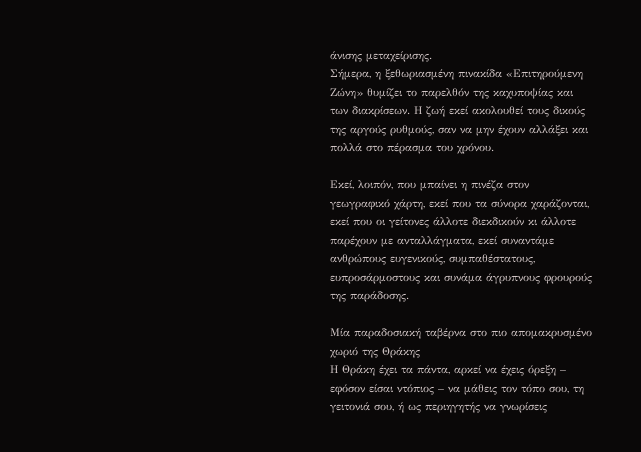άνισης μεταχείρισης.
Σήμερα, η ξεθωριασμένη πινακίδα «Επιτηρούμενη Ζώνη» θυμίζει το παρελθόν της καχυποψίας και των διακρίσεων. Η ζωή εκεί ακολουθεί τους δικούς της αργούς ρυθμούς, σαν να μην έχουν αλλάξει και πολλά στο πέρασμα του χρόνου.

Εκεί, λοιπόν, που μπαίνει η πινέζα στον γεωγραφικό χάρτη, εκεί που τα σύνορα χαράζονται, εκεί που οι γείτονες άλλοτε διεκδικούν κι άλλοτε παρέχουν με ανταλλάγματα, εκεί συναντάμε ανθρώπους ευγενικούς, συμπαθέστατους, ευπροσάρμοστους και συνάμα άγρυπνους φρουρούς της παράδοσης.

Μία παραδοσιακή ταβέρνα στο πιο απομακρυσμένο χωριό της Θράκης
Η Θράκη έχει τα πάντα, αρκεί να έχεις όρεξη – εφόσον είσαι ντόπιος – να μάθεις τον τόπο σου, τη γειτονιά σου, ή ως περιηγητής να γνωρίσεις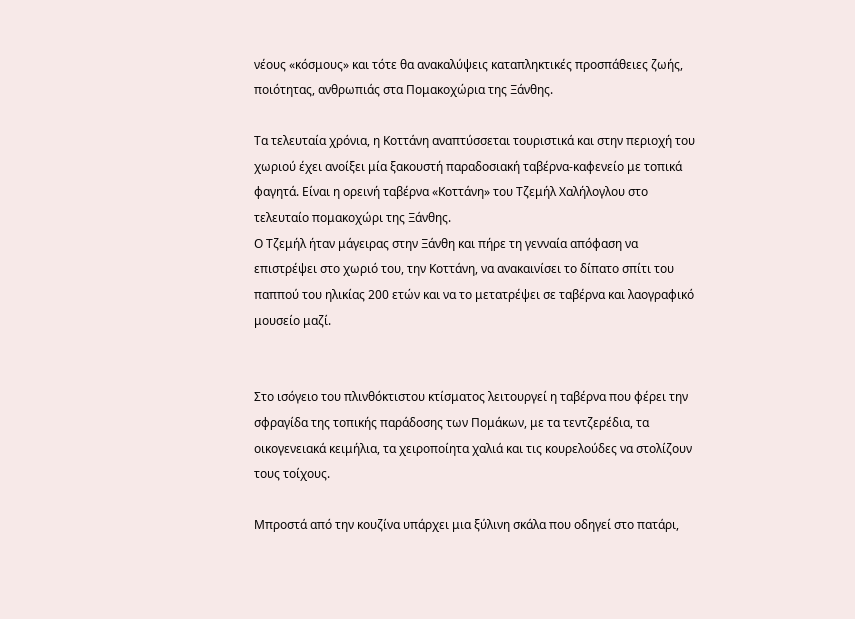νέους «κόσμους» και τότε θα ανακαλύψεις καταπληκτικές προσπάθειες ζωής, ποιότητας, ανθρωπιάς στα Πομακοχώρια της Ξάνθης.

Τα τελευταία χρόνια, η Κοττάνη αναπτύσσεται τουριστικά και στην περιοχή του χωριού έχει ανοίξει μία ξακουστή παραδοσιακή ταβέρνα-καφενείο με τοπικά φαγητά. Είναι η ορεινή ταβέρνα «Κοττάνη» του Τζεμήλ Χαλήλογλου στο τελευταίο πομακοχώρι της Ξάνθης.
Ο Τζεμήλ ήταν μάγειρας στην Ξάνθη και πήρε τη γενναία απόφαση να επιστρέψει στο χωριό του, την Κοττάνη, να ανακαινίσει το δίπατο σπίτι του παππού του ηλικίας 200 ετών και να το μετατρέψει σε ταβέρνα και λαογραφικό μουσείο μαζί.


Στο ισόγειο του πλινθόκτιστου κτίσματος λειτουργεί η ταβέρνα που φέρει την σφραγίδα της τοπικής παράδοσης των Πομάκων, με τα τεντζερέδια, τα οικογενειακά κειμήλια, τα χειροποίητα χαλιά και τις κουρελούδες να στολίζουν τους τοίχους.

Μπροστά από την κουζίνα υπάρχει μια ξύλινη σκάλα που οδηγεί στο πατάρι,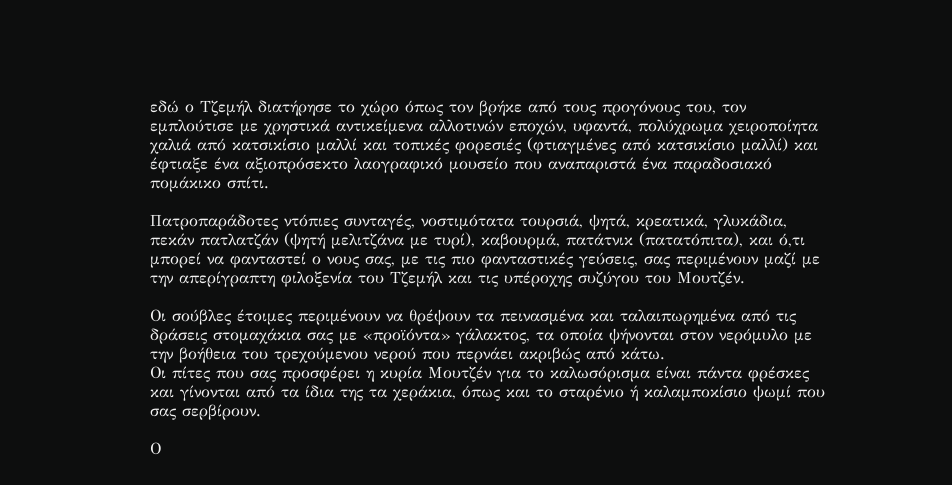εδώ ο Τζεμήλ διατήρησε το χώρο όπως τον βρήκε από τους προγόνους του, τον εμπλούτισε με χρηστικά αντικείμενα αλλοτινών εποχών, υφαντά, πολύχρωμα χειροποίητα χαλιά από κατσικίσιο μαλλί και τοπικές φορεσιές (φτιαγμένες από κατσικίσιο μαλλί) και έφτιαξε ένα αξιοπρόσεκτο λαογραφικό μουσείο που αναπαριστά ένα παραδοσιακό πομάκικο σπίτι.

Πατροπαράδοτες ντόπιες συνταγές, νοστιμότατα τουρσιά, ψητά, κρεατικά, γλυκάδια, πεκάν πατλατζάν (ψητή μελιτζάνα με τυρί), καβουρμά, πατάτνικ (πατατόπιτα), και ό,τι μπορεί να φανταστεί ο νους σας, με τις πιο φανταστικές γεύσεις, σας περιμένουν μαζί με την απερίγραπτη φιλοξενία του Τζεμήλ και τις υπέροχης συζύγου του Μουτζέν.

Οι σούβλες έτοιμες περιμένουν να θρέψουν τα πεινασμένα και ταλαιπωρημένα από τις δράσεις στομαχάκια σας με «προϊόντα» γάλακτος, τα οποία ψήνονται στον νερόμυλο με την βοήθεια του τρεχούμενου νερού που περνάει ακριβώς από κάτω.
Οι πίτες που σας προσφέρει η κυρία Μουτζέν για το καλωσόρισμα είναι πάντα φρέσκες και γίνονται από τα ίδια της τα χεράκια, όπως και το σταρένιο ή καλαμποκίσιο ψωμί που σας σερβίρουν.

Ο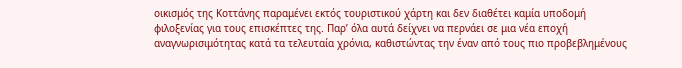οικισμός της Κοττάνης παραμένει εκτός τουριστικού χάρτη και δεν διαθέτει καμία υποδομή φιλοξενίας για τους επισκέπτες της. Παρ’ όλα αυτά δείχνει να περνάει σε μια νέα εποχή αναγνωρισιμότητας κατά τα τελευταία χρόνια, καθιστώντας την έναν από τους πιο προβεβλημένους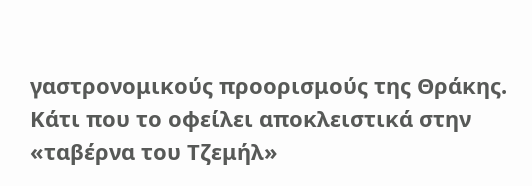γαστρονομικούς προορισμούς της Θράκης. Κάτι που το οφείλει αποκλειστικά στην «ταβέρνα του Τζεμήλ»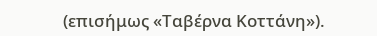(επισήμως «Ταβέρνα Κοττάνη»).